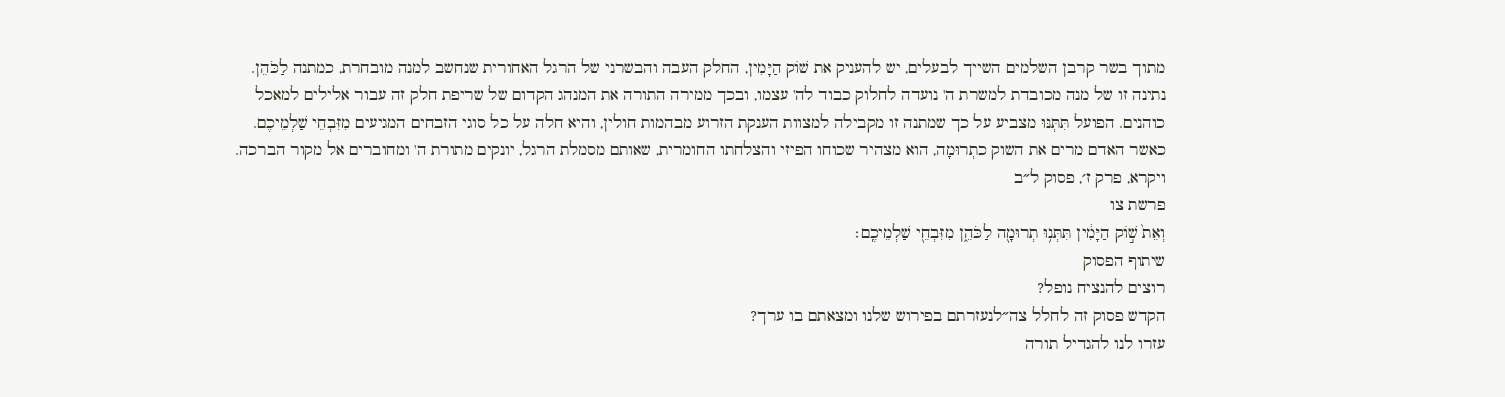מתוך בשר קרבן השלמים השייך לבעלים, יש להעניק את שׁוֹק הַיָּמִין, החלק העבה והבשרני של הרגל האחורית שנחשב למנה מובחרת, כמתנה לַכֹּהֵן. נתינה זו של מנה מכובדת למשרת ה' נועדה לחלוק כבוד לה' עצמו, ובכך ממירה התורה את המנהג הקדום של שריפת חלק זה עבור אלילים למאכל כוהנים. הפועל תִּתְּנּוּ מצביע על כך שמתנה זו מקבילה למצוות הענקת הזרוע מבהמות חולין, והיא חלה על כל סוגי הזבחים המגיעים מִזִּבְחֵי שַׁלְמֵיכֶם. כאשר האדם מרים את השוק כתְרוּמָה, הוא מצהיר שכוחו הפיזי והצלחתו החומרית, שאותם מסמלת הרגל, יונקים מתורת ה' ומחוברים אל מקור הברכה.
ויקרא, פרק ז׳, פסוק ל״ב
פרשת צו
וְאֵת֙ שׁ֣וֹק הַיָּמִ֔ין תִּתְּנ֥וּ תְרוּמָ֖ה לַכֹּהֵ֑ן מִזִּבְחֵ֖י שַׁלְמֵיכֶֽם׃
שיתוף הפסוק
רוצים להנציח נופל?
הקדש פסוק זה לחלל צה״לנעזרתם בפירוש שלנו ומצאתם בו ערך?
עזרו לנו להגדיל תורה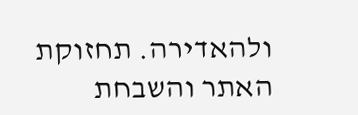ולהאדירה. תחזוקת האתר והשבחת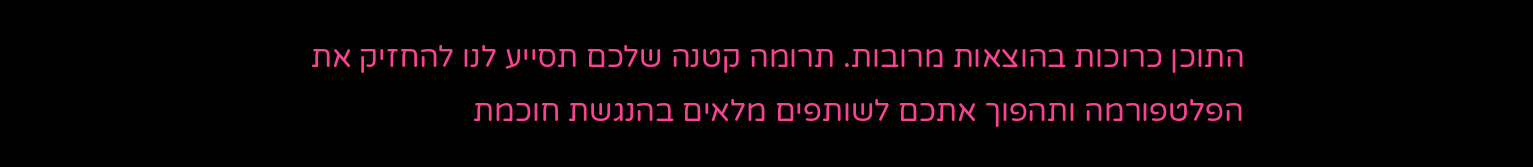התוכן כרוכות בהוצאות מרובות. תרומה קטנה שלכם תסייע לנו להחזיק את הפלטפורמה ותהפוך אתכם לשותפים מלאים בהנגשת חוכמת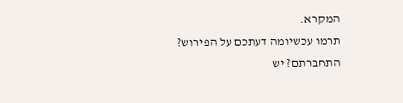המקרא.
תרמו עכשיומה דעתכם על הפירוש?
התחברתם? יש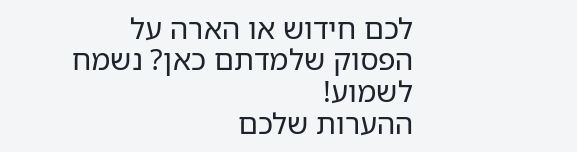לכם חידוש או הארה על הפסוק שלמדתם כאן? נשמח לשמוע!
ההערות שלכם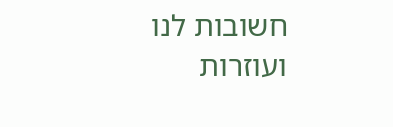חשובות לנו ועוזרות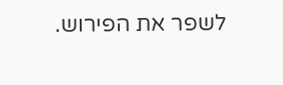לשפר את הפירוש.